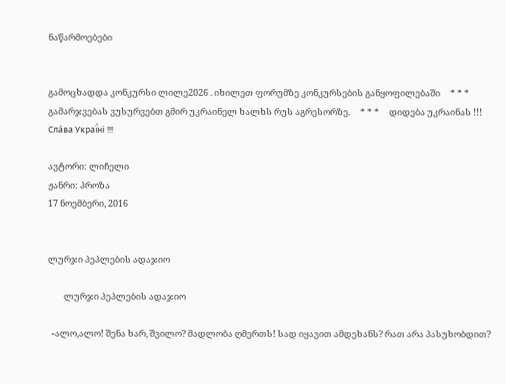ნაწარმოებები


გამოცხადდა კონკურსი ლილე2026 . იხილეთ ფორუმზე კონკურსების განყოფილებაში     * * *     გამარჯვებას ვუსურვებთ გმირ უკრაინელ ხალხს რუს აგრესორზე.     * * *     დიდება უკრაინას !!! Сла́ва Украї́ні !!!

ავტორი: ლიჩელი
ჟანრი: პროზა
17 ნოემბერი, 2016


ლურჯი პეპლების ადაჯიო

        ლურჯი პეპლების ადაჯიო

  -ალო,ალო! შენა ხარ, შვილო? მადლობა ღმერთს! სად იყავით ამდეხანს? რათ არა პასუხობდით?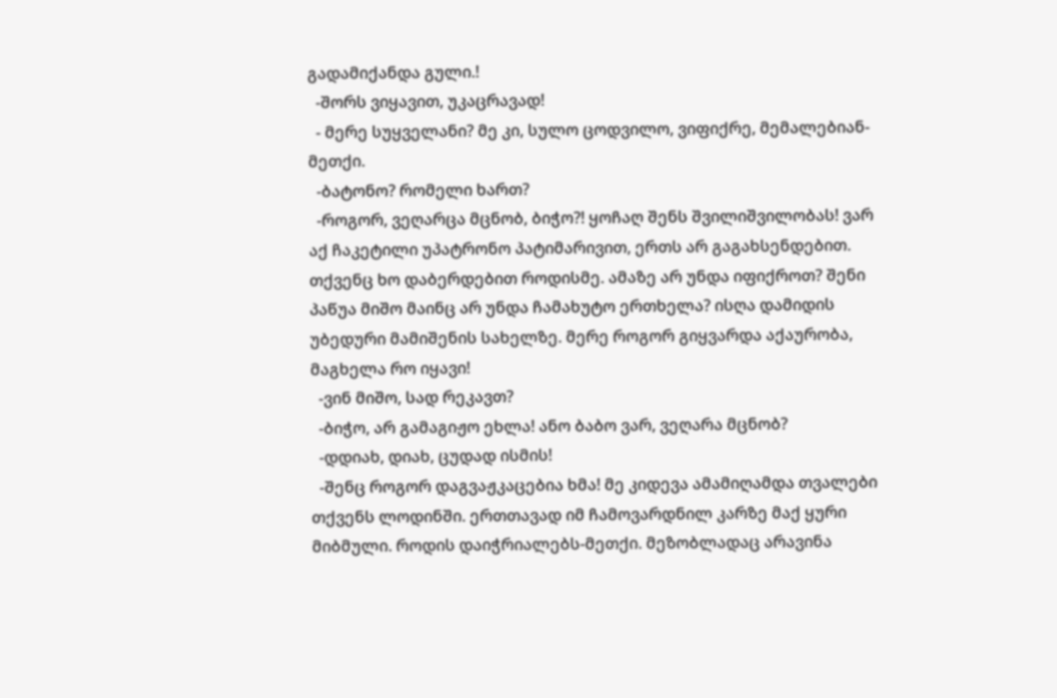გადამიქანდა გული.!
  -შორს ვიყავით, უკაცრავად!
  - მერე სუყველანი? მე კი, სულო ცოდვილო, ვიფიქრე, მემალებიან-მეთქი.
  -ბატონო? რომელი ხართ?
  -როგორ, ვეღარცა მცნობ, ბიჭო?! ყოჩაღ შენს შვილიშვილობას! ვარ აქ ჩაკეტილი უპატრონო პატიმარივით, ერთს არ გაგახსენდებით. თქვენც ხო დაბერდებით როდისმე. ამაზე არ უნდა იფიქროთ? შენი პაწუა მიშო მაინც არ უნდა ჩამახუტო ერთხელა? ისღა დამიდის უბედური მამიშენის სახელზე. მერე როგორ გიყვარდა აქაურობა, მაგხელა რო იყავი!
  -ვინ მიშო, სად რეკავთ?
  -ბიჭო, არ გამაგიჟო ეხლა! ანო ბაბო ვარ, ვეღარა მცნობ?
  -დდიახ, დიახ, ცუდად ისმის!
  -შენც როგორ დაგვაჟკაცებია ხმა! მე კიდევა ამამიღამდა თვალები თქვენს ლოდინში. ერთთავად იმ ჩამოვარდნილ კარზე მაქ ყური მიბმული. როდის დაიჭრიალებს-მეთქი. მეზობლადაც არავინა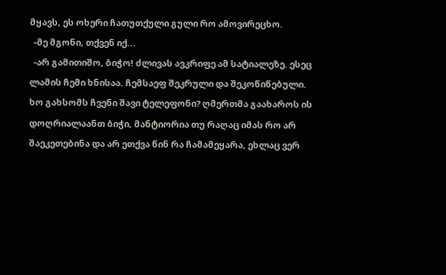მყავს, ეს ოხერი ჩათუთქული გული რო ამოვირეცხო.
  -მე მგონი, თქვენ იქ...
  -არ გამითიშო, ბიჭო! ძლივას ავკრიფე ამ სატიალეზე. ესეც ლამის ჩემი ხნისაა. ჩემსაეფ შეკრული და შეკოწიწებული. ხო გახსომს ჩვენი შავი ტელეფონი? ღმერთმა გაახაროს ის დოღრიალაანთ ბიჭი, მანტიორია თუ რაღაც იმას რო არ შაეკეთებინა და არ ეთქვა წინ რა ჩამამეყარა, ეხლაც ვერ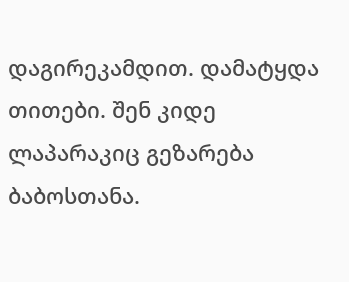დაგირეკამდით. დამატყდა თითები. შენ კიდე ლაპარაკიც გეზარება ბაბოსთანა.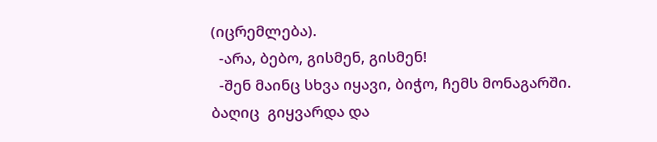(იცრემლება).
  -არა, ბებო, გისმენ, გისმენ!
  -შენ მაინც სხვა იყავი, ბიჭო, ჩემს მონაგარში. ბაღიც  გიყვარდა და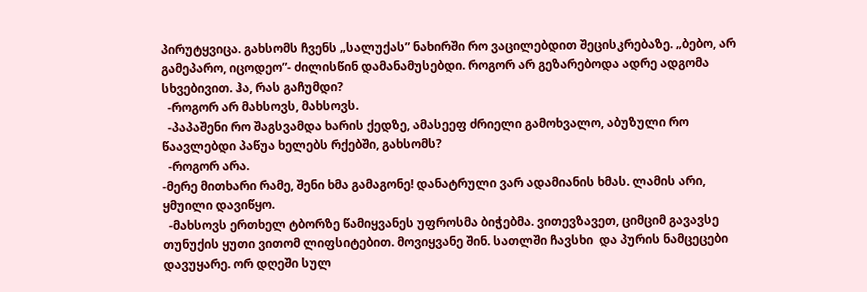პირუტყვიცა. გახსომს ჩვენს „სალუქას” ნახირში რო ვაცილებდით შეცისკრებაზე. „ბებო, არ გამეპარო, იცოდეო”- ძილისწინ დამანამუსებდი. როგორ არ გეზარებოდა ადრე ადგომა სხვებივით. ჰა, რას გაჩუმდი?
  -როგორ არ მახსოვს, მახსოვს.
  -პაპაშენი რო შაგსვამდა ხარის ქედზე, ამასეეფ ძრიელი გამოხვალო, აბუზული რო წაავლებდი პაწუა ხელებს რქებში, გახსომს?
  -როგორ არა.
-მერე მითხარი რამე, შენი ხმა გამაგონე! დანატრული ვარ ადამიანის ხმას. ლამის არი, ყმუილი დავიწყო.
  -მახსოვს ერთხელ ტბორზე წამიყვანეს უფროსმა ბიჭებმა. ვითევზავეთ, ციმციმ გავავსე თუნუქის ყუთი ვითომ ლიფსიტებით. მოვიყვანე შინ. სათლში ჩავსხი  და პურის ნამცეცები დავუყარე. ორ დღეში სულ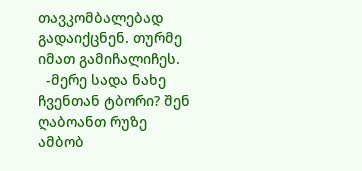თავკომბალებად გადაიქცნენ. თურმე იმათ გამიჩალიჩეს.
  -მერე სადა ნახე ჩვენთან ტბორი? შენ ღაბოანთ რუზე ამბობ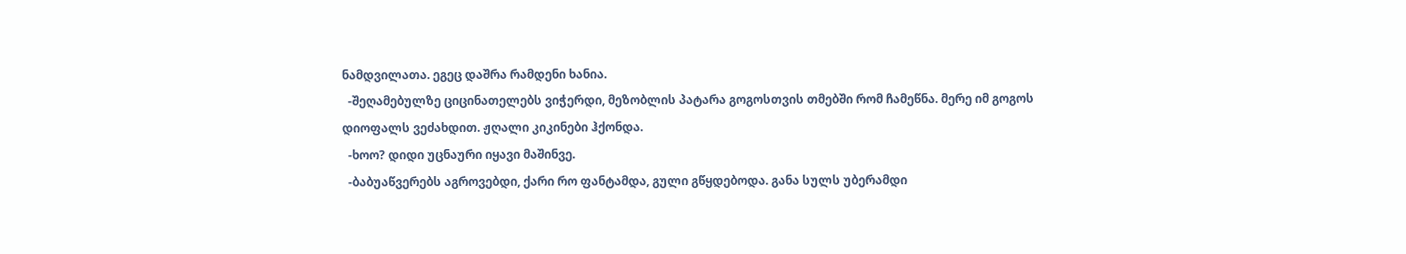ნამდვილათა. ეგეც დაშრა რამდენი ხანია.
  -შეღამებულზე ციცინათელებს ვიჭერდი, მეზობლის პატარა გოგოსთვის თმებში რომ ჩამეწნა. მერე იმ გოგოს დიოფალს ვეძახდით. ჟღალი კიკინები ჰქონდა.
  -ხოო? დიდი უცნაური იყავი მაშინვე.
  -ბაბუაწვერებს აგროვებდი, ქარი რო ფანტამდა, გული გწყდებოდა. განა სულს უბერამდი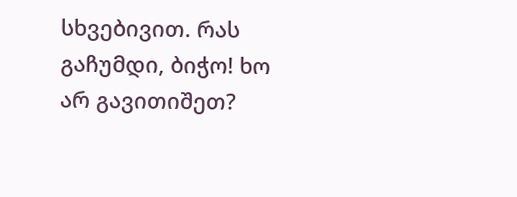სხვებივით. რას გაჩუმდი, ბიჭო! ხო არ გავითიშეთ?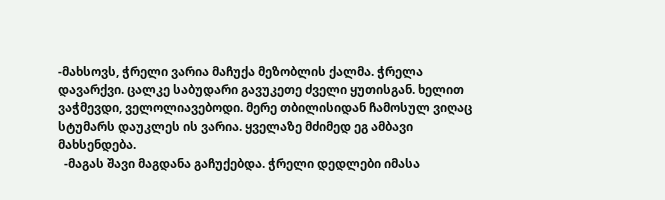-მახსოვს, ჭრელი ვარია მაჩუქა მეზობლის ქალმა. ჭრელა დავარქვი. ცალკე საბუდარი გავუკეთე ძველი ყუთისგან. ხელით ვაჭმევდი, ველოლიავებოდი. მერე თბილისიდან ჩამოსულ ვიღაც სტუმარს დაუკლეს ის ვარია. ყველაზე მძიმედ ეგ ამბავი მახსენდება.
  -მაგას შავი მაგდანა გაჩუქებდა. ჭრელი დედლები იმასა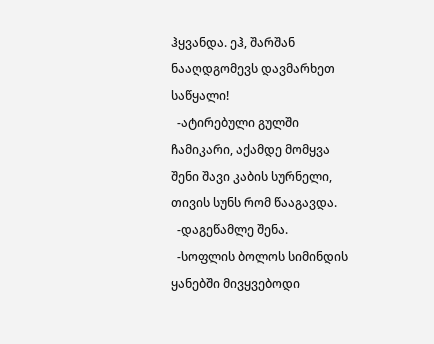ჰყვანდა. ეჰ, შარშან ნააღდგომევს დავმარხეთ საწყალი!
  -ატირებული გულში ჩამიკარი, აქამდე მომყვა შენი შავი კაბის სურნელი, თივის სუნს რომ წააგავდა.
  -დაგეწამლე შენა.
  -სოფლის ბოლოს სიმინდის ყანებში მივყვებოდი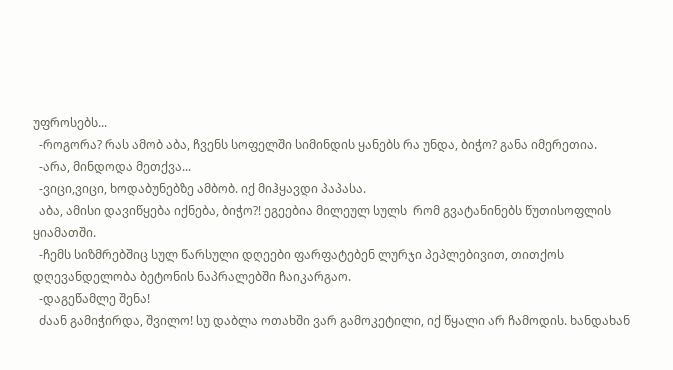უფროსებს...
  -როგორა? რას ამობ აბა, ჩვენს სოფელში სიმინდის ყანებს რა უნდა, ბიჭო? განა იმერეთია.
  -არა, მინდოდა მეთქვა...
  -ვიცი,ვიცი, ხოდაბუნებზე ამბობ. იქ მიჰყავდი პაპასა.
  აბა, ამისი დავიწყება იქნება, ბიჭო?! ეგეებია მილეულ სულს  რომ გვატანინებს წუთისოფლის ყიამათში.
  -ჩემს სიზმრებშიც სულ წარსული დღეები ფარფატებენ ლურჯი პეპლებივით, თითქოს დღევანდელობა ბეტონის ნაპრალებში ჩაიკარგაო.
  -დაგეწამლე შენა!
  ძაან გამიჭირდა, შვილო! სუ დაბლა ოთახში ვარ გამოკეტილი, იქ წყალი არ ჩამოდის. ხანდახან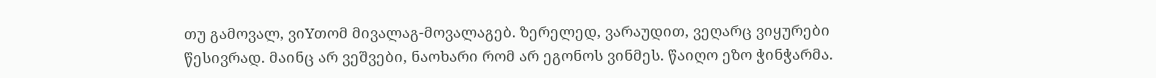თუ გამოვალ, ვიYთომ მივალაგ-მოვალაგებ. ზერელედ, ვარაუდით, ვეღარც ვიყურები წესივრად. მაინც არ ვეშვები, ნაოხარი რომ არ ეგონოს ვინმეს. წაიღო ეზო ჭინჭარმა.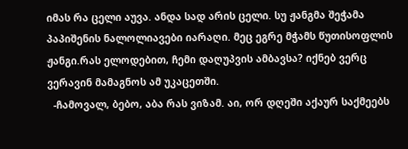იმას რა ცელი აუვა. ანდა სად არის ცელი. სუ ჟანგმა შეჭამა პაპიშენის ნალოლიავები იარაღი. მეც ეგრე მჭამს წუთისოფლის ჟანგი.რას ელოდებით, ჩემი დაღუპვის ამბავსა? იქნებ ვერც ვერავინ მამაგნოს ამ უკაცეთში.
  -ჩამოვალ, ბებო, აბა რას ვიზამ. აი, ორ დღეში აქაურ საქმეებს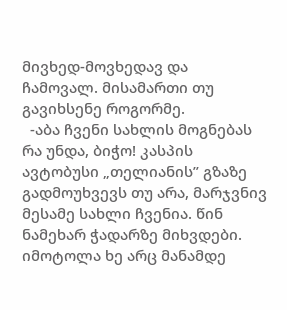მივხედ-მოვხედავ და ჩამოვალ. მისამართი თუ გავიხსენე როგორმე.
  -აბა ჩვენი სახლის მოგნებას რა უნდა, ბიჭო! კასპის ავტობუსი „თელიანის” გზაზე გადმოუხვევს თუ არა, მარჯვნივ მესამე სახლი ჩვენია. წინ ნამეხარ ჭადარზე მიხვდები. იმოტოლა ხე არც მანამდე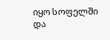იყო სოფელში და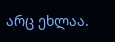არც ეხლაა.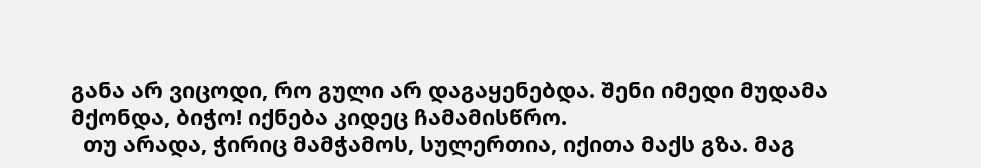განა არ ვიცოდი, რო გული არ დაგაყენებდა. შენი იმედი მუდამა მქონდა, ბიჭო! იქნება კიდეც ჩამამისწრო.
  თუ არადა, ჭირიც მამჭამოს, სულერთია, იქითა მაქს გზა. მაგ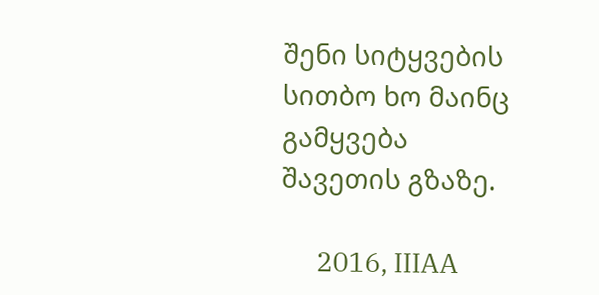შენი სიტყვების სითბო ხო მაინც გამყვება შავეთის გზაზე.

      2016, IIIAA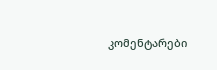კომენტარები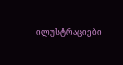ილუსტრაციები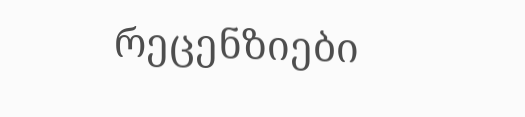რეცენზიები